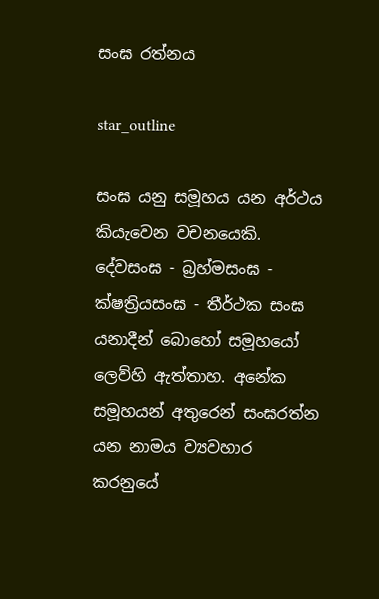සංඝ රත්නය

star_outline

සංඝ යනු සමූහය යන අර්ථය කියැවෙන වචනයෙකි. දේවසංඝ - බ්‍රහ්මසංඝ - ක්ෂත්‍රියසංඝ - තීර්ථක සංඝ යනාදීන් බොහෝ සමූහයෝ ලෙව්හි ඇත්තාහ. අනේක සමූහයන් අතුරෙන් සංඝරත්න යන නාමය ව්‍යවහාර කරනුයේ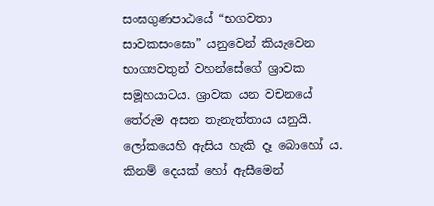සංඝගුණපාඨයේ “භගවතා සාවකසංඝො” යනුවෙන් කියැවෙන භාග්‍යවතුන් වහන්සේගේ ශ්‍රාවක සමූහයාටය. ශ්‍රාවක යන වචනයේ තේරුම අසන තැනැත්තාය යනුයි. ලෝකයෙහි ඇසිය හැකි දෑ බොහෝ ය. කිනම් දෙයක් හෝ ඇසීමෙන්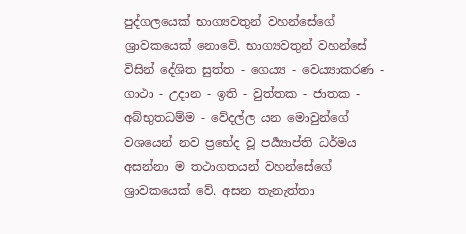පුද්ගලයෙක් භාග්‍යවතුන් වහන්සේගේ ශ්‍රාවකයෙක් නොවේ. භාග්‍යවතුන් වහන්සේ විසින් දේශිත සුත්ත - ගෙය්‍ය - වෙය්‍යාකරණ - ගාථා - උදාන - ඉති - වුත්තක - ජාතක - අබ්භුතධම්ම - වේදල්ල යන මොවුන්ගේ වශයෙන් නව ප්‍රභේද වූ පර්‍ය්‍යාප්ති ධර්මය අසන්නා ම තථාගතයන් වහන්සේගේ ශ්‍රාවකයෙක් වේ. අසන තැනැත්තා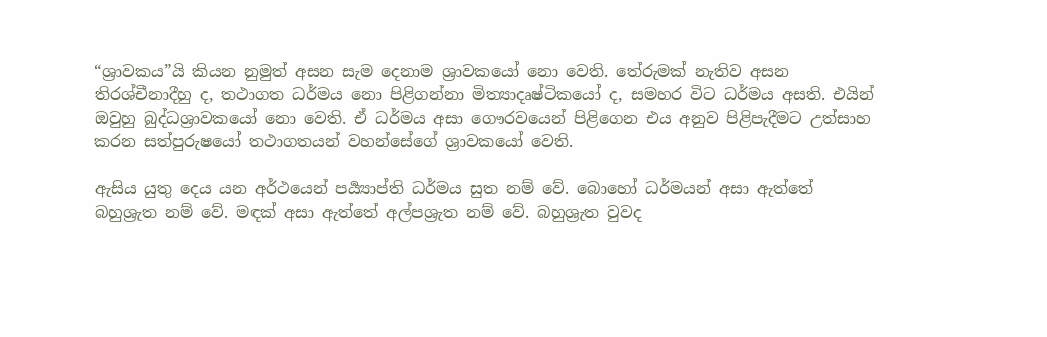“ශ්‍රාවකය”යි කියන නුමුත් අසන සැම දෙනාම ශ්‍රාවකයෝ නො වෙති. තේරුමක් නැතිව අසන තිරශ්චීනාදීහු ද, තථාගත ධර්මය නො පිළිගන්නා මිත්‍යාදෘෂ්ටිකයෝ ද, සමහර විට ධර්මය අසති. එයින් ඔවුහු බුද්ධශ්‍රාවකයෝ නො වෙති. ඒ ධර්මය අසා ගෞරවයෙන් පිළිගෙන එය අනුව පිළිපැදීමට උත්සාහ කරන සත්පුරුෂයෝ තථාගතයන් වහන්සේගේ ශ්‍රාවකයෝ වෙති.

ඇසිය යුතු දෙය යන අර්ථයෙන් පර්‍ය්‍යාප්ති ධර්මය සුත නම් වේ. බොහෝ ධර්මයන් අසා ඇත්තේ බහුශ්‍රැත නම් වේ. මඳක් අසා ඇත්තේ අල්පශ්‍රැත නම් වේ. බහුශ්‍රැත වුවද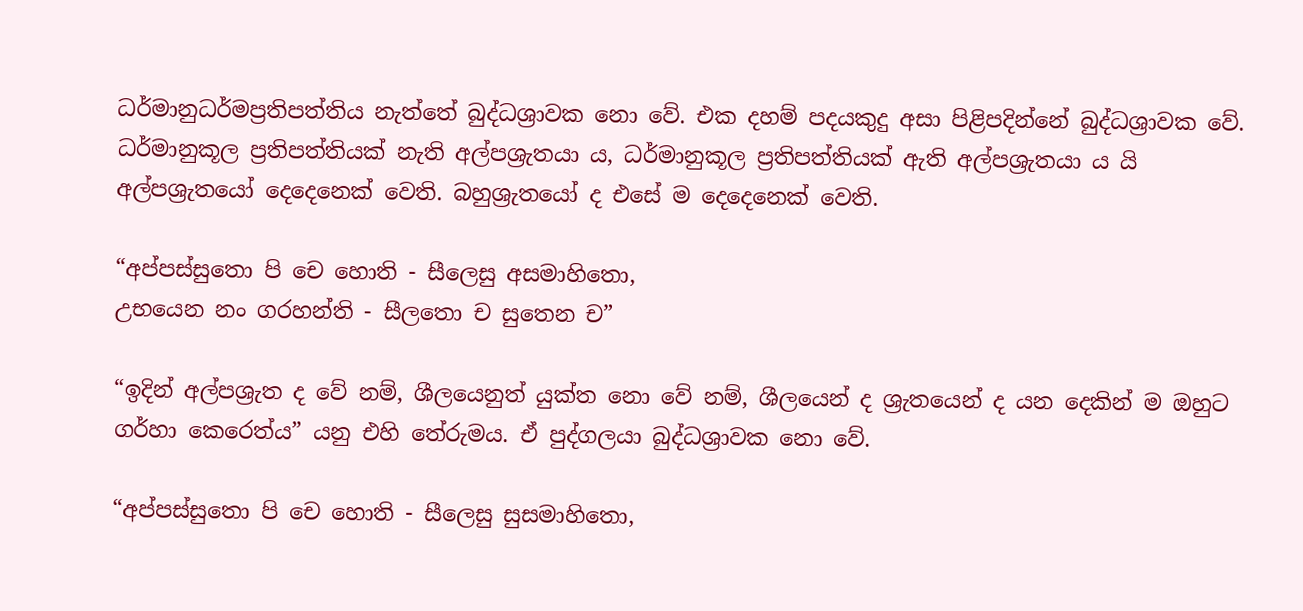ධර්මානුධර්මප්‍රතිපත්තිය නැත්තේ බුද්ධශ්‍රාවක නො වේ. එක දහම් පදයකුදු අසා පිළිපදින්නේ බුද්ධශ්‍රාවක වේ. ධර්මානුකූල ප්‍රතිපත්තියක් නැති අල්පශ්‍රැතයා ය, ධර්මානුකූල ප්‍රතිපත්තියක් ඇති අල්පශ්‍රැතයා ය යි අල්පශ්‍රැතයෝ දෙදෙනෙක් වෙති. බහුශ්‍රැතයෝ ද එසේ ම දෙදෙනෙක් වෙති.

“අප්පස්සුතො පි චෙ හොති - සීලෙසු අසමාහිතො,
උභයෙන නං ගරහන්ති - සීලතො ච සුතෙන ච”

“ඉදින් අල්පශ්‍රැත ද වේ නම්, ශීලයෙනුත් යුක්ත නො වේ නම්, ශීලයෙන් ද ශ්‍රැතයෙන් ද යන දෙකින් ම ඔහුට ගර්හා කෙරෙත්ය” යනු එහි තේරුමය. ඒ පුද්ගලයා බුද්ධශ්‍රාවක නො වේ.

“අප්පස්සුතො පි චෙ හොති - සීලෙසු සුසමාහිතො,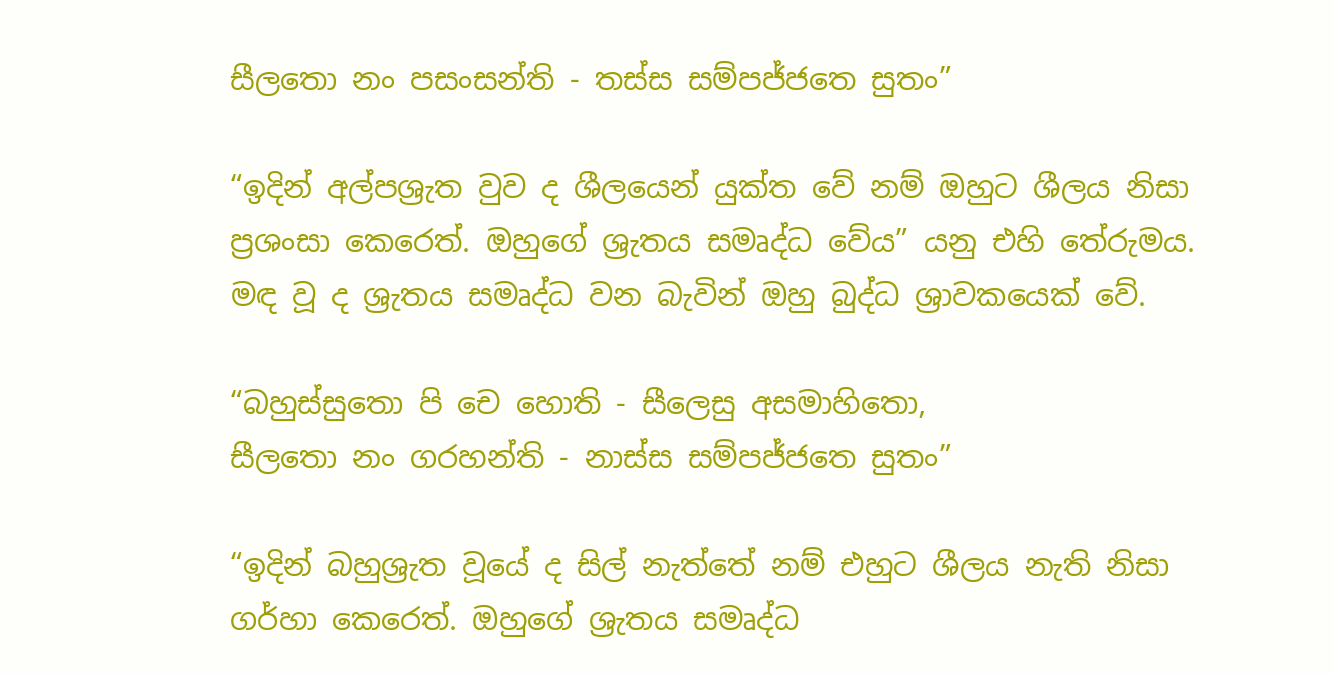සීලතො නං පසංසන්ති - තස්ස සම්පජ්ජතෙ සුතං”

“ඉදින් අල්පශ්‍රැත වුව ද ශීලයෙන් යුක්ත වේ නම් ඔහුට ශීලය නිසා ප්‍රශංසා කෙරෙත්. ඔහුගේ ශ්‍රැතය සමෘද්ධ වේය” යනු එහි තේරුමය. මඳ වූ ද ශ්‍රැතය සමෘද්ධ වන බැවින් ඔහු බුද්ධ ශ්‍රාවකයෙක් වේ.

“බහුස්සුතො පි චෙ හොති - සීලෙසු අසමාහිතො,
සීලතො නං ගරහන්ති - නාස්ස සම්පජ්ජතෙ සුතං”

“ඉදින් බහුශ්‍රැත වූයේ ද සිල් නැත්තේ නම් එහුට ශීලය නැති නිසා ගර්හා කෙරෙත්. ඔහුගේ ශ්‍රැතය සමෘද්ධ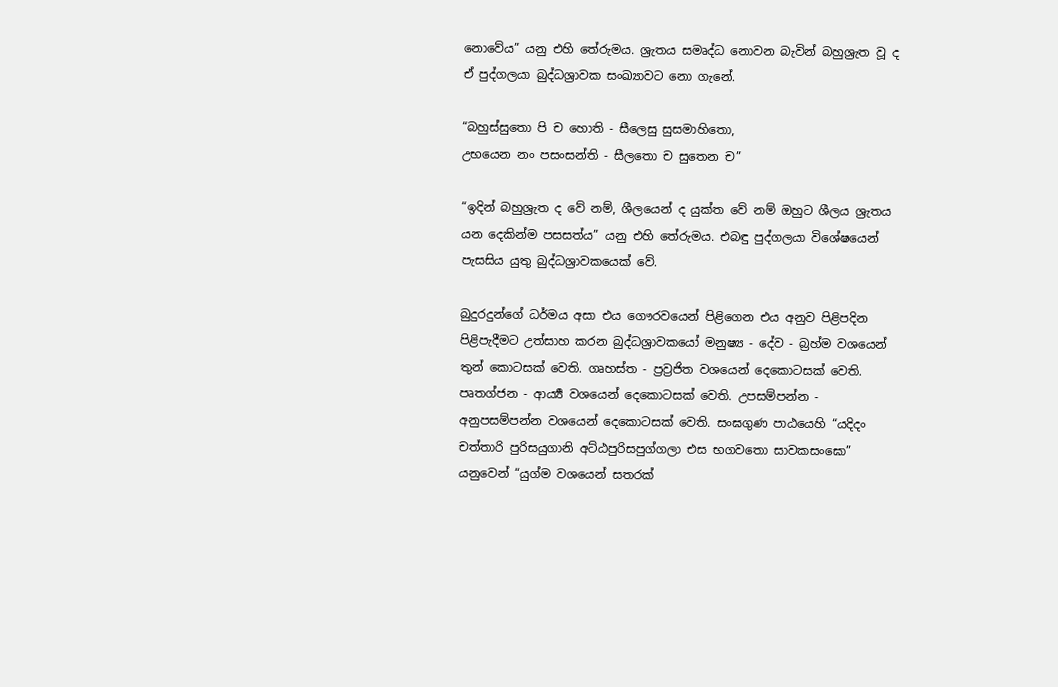නොවේය” යනු එහි තේරුමය. ශ්‍රැතය සමෘද්ධ නොවන බැවින් බහුශ්‍රැත වූ ද ඒ පුද්ගලයා බුද්ධශ්‍රාවක සංඛ්‍යාවට නො ගැනේ.

“බහුස්සුතො පි ච හොති - සීලෙසු සුසමාහිතො,
උභයෙන නං පසංසන්ති - සීලතො ච සුතෙන ච”

“ඉදින් බහුශ්‍රැත ද වේ නම්, ශීලයෙන් ද යුක්ත වේ නම් ඔහුට ශීලය ශ්‍රැතය යන දෙකින්ම පසසත්ය” යනු එහි තේරුමය. එබඳු පුද්ගලයා විශේෂයෙන් පැසසිය යුතු බුද්ධශ්‍රාවකයෙක් වේ.

බුදුරදුන්ගේ ධර්මය අසා එය ගෞරවයෙන් පිළිගෙන එය අනුව පිළිපදින පිළිපැදීමට උත්සාහ කරන බුද්ධශ්‍රාවකයෝ මනුෂ්‍ය - දේව - බ්‍රහ්ම වශයෙන් තුන් කොටසක් වෙති. ගෘහස්ත - ප්‍රව්‍රජිත වශයෙන් දෙකොටසක් වෙති. පෘතග්ජන - ආර්‍ය්‍ය වශයෙන් දෙකොටසක් වෙති. උපසම්පන්න - අනුපසම්පන්න වශයෙන් දෙකොටසක් වෙති. සංඝගුණ පාඨයෙහි “යදිදං චත්තාරි පුරිසයුගානි අට්ඨපුරිසපුග්ගලා එස භගවතො සාවකසංඝො” යනුවෙන් “යුග්ම වශයෙන් සතරක්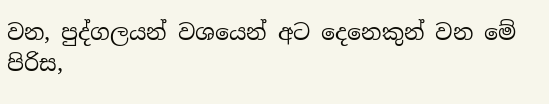වන, පුද්ගලයන් වශයෙන් අට දෙනෙකුන් වන මේ පිරිස,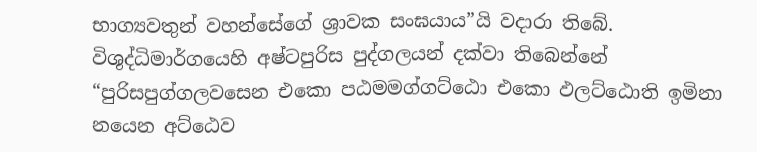භාග්‍යවතුන් වහන්සේගේ ශ්‍රාවක සංඝයාය”යි වදාරා තිබේ. විශුද්ධිමාර්ගයෙහි අෂ්ටපුරිස පුද්ගලයන් දක්වා තිබෙන්නේ “පුරිසපුග්ගලවසෙන එකො පඨමමග්ගට්ඨො එකො ඵලට්ඨොති ඉමිනා නයෙන අට්ඨෙව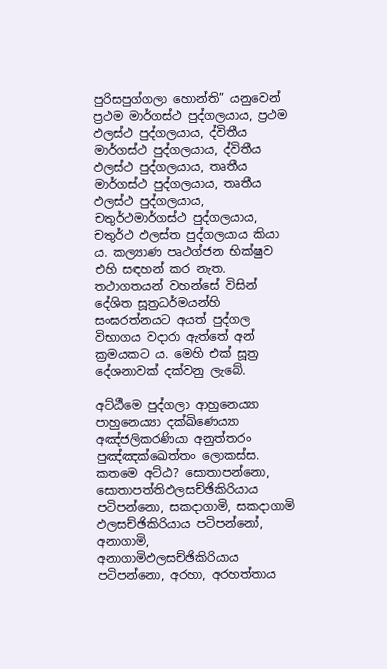පුරිසපුග්ගලා හොන්ති” යනුවෙන් ප්‍රථම මාර්ගස්ථ පුද්ගලයාය, ප්‍රථම ඵලස්ථ පුද්ගලයාය, ද්විතීය මාර්ගස්ථ පුද්ගලයාය, ද්විතීය ඵලස්ථ පුද්ගලයාය, තෘතීය මාර්ගස්ථ පුද්ගලයාය, තෘතීය ඵලස්ථ පුද්ගලයාය, චතුර්ථමාර්ගස්ථ පුද්ගලයාය, චතුර්ථ ඵලස්ත පුද්ගලයාය කියා ය. කල්‍යාණ පෘථග්ජන භික්ෂුව එහි සඳහන් කර නැත. තථාගතයන් වහන්සේ විසින් දේශිත සූත්‍රධර්මයන්හි සංඝරත්නයට අයත් පුද්ගල විභාගය වදාරා ඇත්තේ අන් ක්‍රමයකට ය. මෙහි එක් සූත්‍ර දේශනාවක් දක්වනු ලැබේ.

අට්ඨීමෙ පුද්ගලා ආහුනෙය්‍යා පාහුනෙය්‍යා දක්ඛිණෙය්‍යා අඤ්ජලිකරණියා අනුත්තරං පුඤ්ඤක්ඛෙත්තං ලොකස්ස. කතමෙ අට්ඨ? සොතාපන්නො, සොතාපත්තිඵලසච්ඡිකිරියාය පටිපන්නො, සකදාගාමි, සකදාගාමි ඵලසච්ඡිකිරියාය පටිපන්නෝ, අනාගාමි, අනාගාමිඵලසච්ඡිකිරියාය පටිපන්නො, අරහා, අරහත්තාය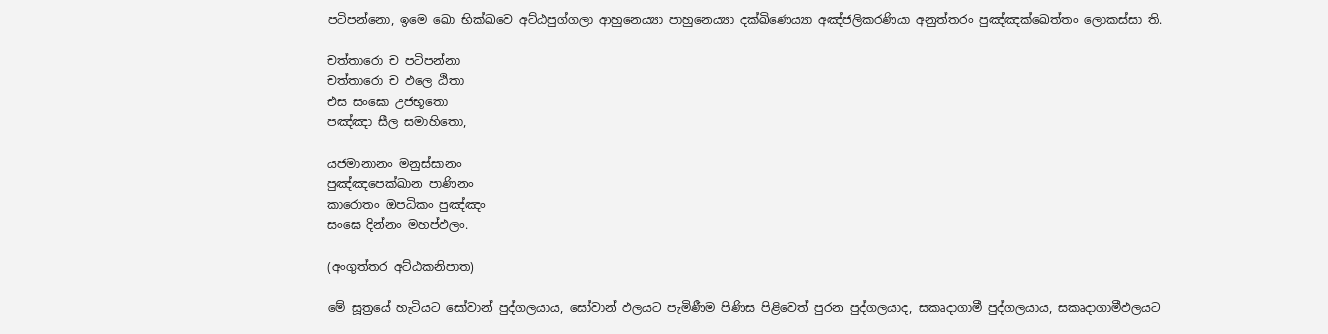පටිපන්නො, ඉමෙ ඛො භික්ඛවෙ අට්ඨපුග්ගලා ආහුනෙය්‍යා පාහුනෙය්‍යා දක්ඛිණෙය්‍යා අඤ්ජලිකරණියා අනුත්තරං පුඤ්ඤක්ඛෙත්තං ලොකස්සා ති.

චත්තාරො ච පටිපන්නා
චත්තාරො ච ඵලෙ ඨිතා
එස සංඝො උජභූතො
පඤ්ඤා සීල සමාහිතො,

යජමානානං මනුස්සානං
පුඤ්ඤපෙක්ඛාන පාණිනං
කාරොතං ඔපධිකං පුඤ්ඤං
සංඝෙ දින්නං මහප්ඵලං.

(අංගුත්තර අට්ඨකනිපාත)

මේ සූත්‍රයේ හැටියට සෝවාන් පුද්ගලයාය, සෝවාන් ඵලයට පැමිණීම පිණිස පිළිවෙත් පුරන පුද්ගලයාද, සකෘදාගාමී පුද්ගලයාය, සකෘදාගාමීඵලයට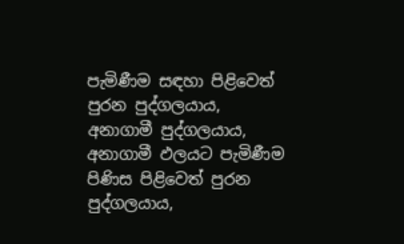පැමිණීම සඳහා පිළිවෙත් පුරන පුද්ගලයාය, අනාගාමී පුද්ගලයාය, අනාගාමී ඵලයට පැමිණීම පිණිස පිළිවෙත් පුරන පුද්ගලයාය,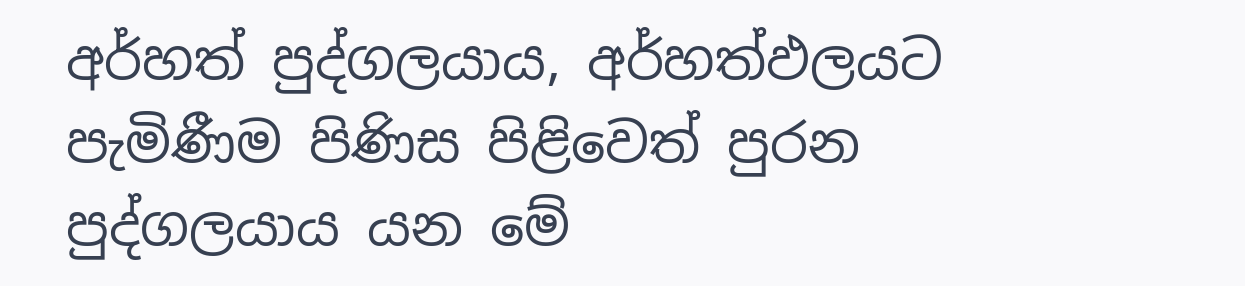අර්හත් පුද්ගලයාය, අර්හත්ඵලයට පැමිණීම පිණිස පිළිවෙත් පුරන පුද්ගලයාය යන මේ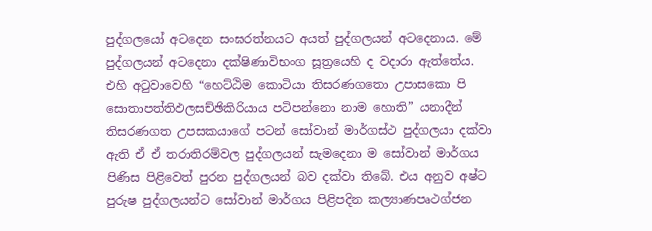පුද්ගලයෝ අටදෙන සංඝරත්නයට අයත් පුද්ගලයන් අටදෙනාය. මේ පුද්ගලයන් අටදෙනා දක්ෂිණාවිභංග සූත්‍රයෙහි ද වදාරා ඇත්තේය. එහි අටුවාවෙහි “හෙට්ඨිම කොටියා තිසරණගතො උපාසකො පි සොතාපත්තිඵලසච්ඡිකිරියාය පටිපන්නො නාම හොති” යනාදීන් තිසරණගත උපසකයාගේ පටන් සෝවාන් මාර්ගස්ථ පුද්ගලයා දක්වා ඇති ඒ ඒ තරාතිරම්වල පුද්ගලයන් සැමදෙනා ම සෝවාන් මාර්ගය පිණිස පිළිවෙත් පුරන පුද්ගලයන් බව දක්වා තිබේ. එය අනුව අෂ්ට පුරුෂ පුද්ගලයන්ට සෝවාන් මාර්ගය පිළිපදින කල්‍යාණපෘථග්ජන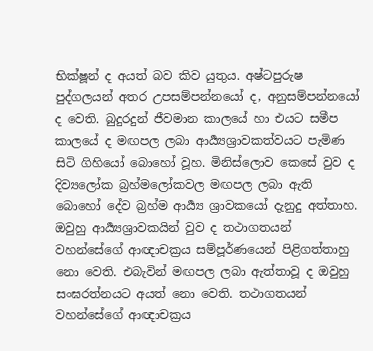භික්ෂූන් ද අයත් බව කිව යුතුය. අෂ්ටපුරුෂ පුද්ගලයන් අතර උපසම්පන්නයෝ ද, අනුසම්පන්නයෝ ද වෙති. බුදුරදුන් ජීවමාන කාලයේ හා එයට සමීප කාලයේ ද මඟපල ලබා ආර්‍ය්‍යශ්‍රාවකත්වයට පැමිණ සිටි ගිහියෝ බොහෝ වූහ. මිනිස්ලොව කෙසේ වුව ද දිව්‍යලෝක බ්‍රහ්මලෝකවල මඟපල ලබා ඇති බොහෝ දේව බ්‍රහ්ම ආර්‍ය්‍ය ශ්‍රාවකයෝ දැනුදු අත්තාහ. ඔවුහු ආර්‍ය්‍යශ්‍රාවකයින් වුව ද තථාගතයන් වහන්සේගේ ආඥාචක්‍රය සම්පූර්ණයෙන් පිළිගත්තාහු නො වෙති. එබැවින් මඟපල ලබා ඇත්තාවූ ද ඔවුහු සංඝරත්නයට අයත් නො වෙති. තථාගතයන් වහන්සේගේ ආඥාචක්‍රය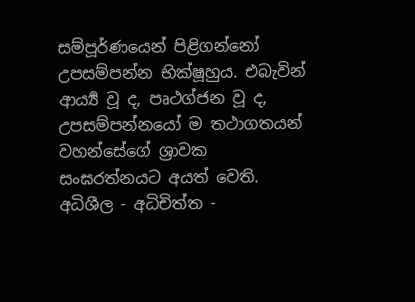සම්පූර්ණයෙන් පිළිගන්නෝ උපසම්පන්න භික්ෂූහුය. එබැවින් ආර්‍ය්‍ය වූ ද, පෘථග්ජන වූ ද, උපසම්පන්නයෝ ම තථාගතයන් වහන්සේගේ ශ්‍රාවක සංඝරත්නයට අයත් වෙති. අධිශීල - අධිචිත්ත -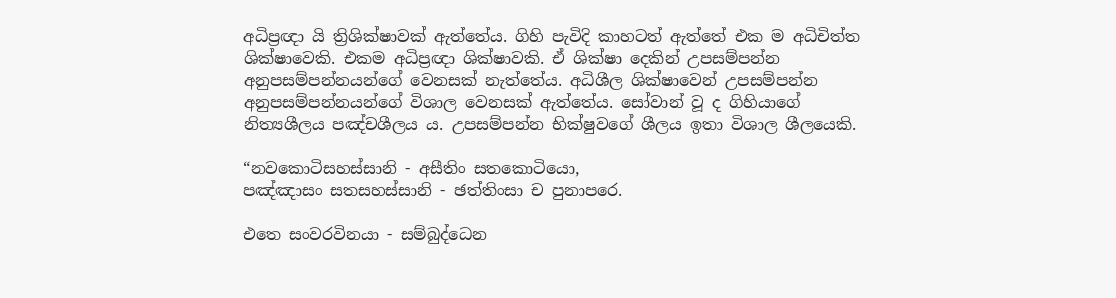අධිප්‍රඥා යි ත්‍රිශික්ෂාවක් ඇත්තේය. ගිහි පැවිදි කාහටත් ඇත්තේ එක ම අධිචිත්ත ශික්ෂාවෙකි. එකම අධිප්‍රඥා ශික්ෂාවකි. ඒ ශික්ෂා දෙකින් උපසම්පන්න අනුපසම්පන්නයන්ගේ වෙනසක් නැත්තේය. අධිශීල ශික්ෂාවෙන් උපසම්පන්න අනුපසම්පන්නයන්ගේ විශාල වෙනසක් ඇත්තේය. සෝවාන් වූ ද ගිහියාගේ නිත්‍යශීලය පඤ්චශීලය ය. උපසම්පන්න භික්ෂුවගේ ශීලය ඉතා විශාල ශීලයෙකි.

“නවකොටිසහස්සානි - අසීතිං සතකොටියො,
පඤ්ඤාසං සතසහස්සානි - ඡත්තිංසා ච පුනාපරෙ.

එතෙ සංවරවිනයා - සම්බුද්ධෙන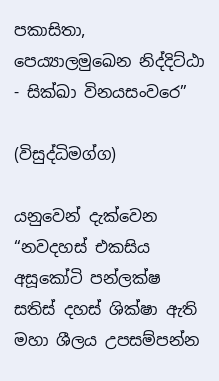පකාසිතා,
පෙය්‍යාලමුඛෙන නිද්දිට්ඨා - සික්ඛා විනයසංවරෙ”

(විසුද්ධිමග්ග)

යනුවෙන් දැක්වෙන “නවදහස් එකසිය අසූකෝටි පන්ලක්ෂ සතිස් දහස් ශික්ෂා ඇති මහා ශීලය උපසම්පන්න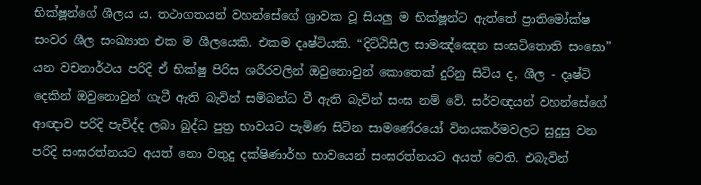භික්ෂූන්ගේ ශීලය ය. තථාගතයන් වහන්සේගේ ශ්‍රාවක වූ සියලු ම භික්ෂූන්ට ඇත්තේ ප්‍රාතිමෝක්ෂ සංවර ශීල සංඛ්‍යාත එක ම ශීලයෙකි. එකම දෘෂ්ටියකි. “දිට්ඨිසීල සාමඤ්ඤෙන සංඝටිතොති සංඝො” යන වචනාර්ථය පරිදි ඒ භික්ෂු පිරිස ශරීරවලින් ඔවුනොවුන් කොතෙක් දුරිනු සිටිය ද, ශීල - දෘෂ්ටි දෙකින් ඔවුනොවුන් ගැටී ඇති බැවින් සම්බන්ධ වී ඇති බැවින් සංඝ නම් වේ. සර්වඥයන් වහන්සේගේ ආඥාව පරිදි පැවිද්ද ලබා බුද්ධ පුත්‍ර භාවයට පැමිණ සිටින සාමණේරයෝ විනයකර්මවලට සුදුසු වන පරිදි සංඝරත්නයට අයත් නො වතුදු දක්ෂිණාර්හ භාවයෙන් සංඝරත්නයට අයත් වෙති. එබැවින්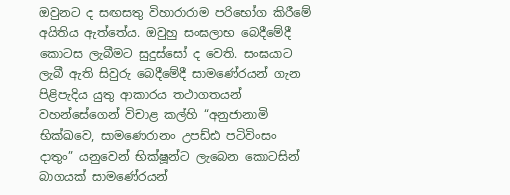ඔවුනට ද සඟසතු විහාරාරාම පරිභෝග කිරීමේ අයිතිය ඇත්තේය. ඔවුහු සංඝලාභ බෙදීමේදී කොටස ලැබීමට සුදුස්සෝ ද වෙති. සංඝයාට ලැබී ඇති සිවුරු බෙදීමේදී සාමණේරයන් ගැන පිළිපැදිය යුතු ආකාරය තථාගතයන් වහන්සේගෙන් විචාළ කල්හි “අනුජානාමි භික්ඛවෙ, සාමණෙරානං උපඩ්ඪ පටිවිංසං දාතුං” යනුවෙන් භික්ෂූන්ට ලැබෙන කොටසින් බාගයක් සාමණේරයන්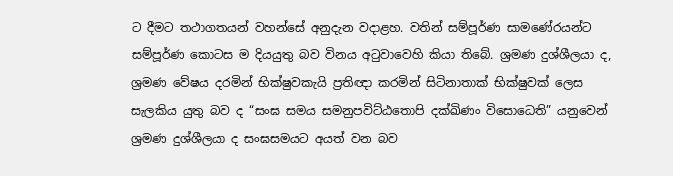ට දීමට තථාගතයන් වහන්සේ අනුදැන වදාළහ. වතින් සම්පූර්ණ සාමණේරයන්ට සම්පූර්ණ කොටස ම දියයුතු බව විනය අටුවාවෙහි කියා තිබේ. ශ්‍රමණ දුශ්ශීලයා ද, ශ්‍රමණ වේෂය දරමින් භික්ෂුවකැයි ප්‍රතිඥා කරමින් සිටිනාතාක් භික්ෂුවක් ලෙස සැලකිය යුතු බව ද “සංඝ සමය සමනුපවිට්ඨතොපි දක්ඛිණං විසොධෙති” යනුවෙන් ශ්‍රමණ දුශ්ශීලයා ද සංඝසමයට අයත් වන බව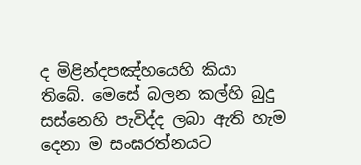ද මිළින්දපඤ්හයෙහි කියා තිබේ. මෙසේ බලන කල්හි බුදු සස්නෙහි පැවිද්ද ලබා ඇති හැම දෙනා ම සංඝරත්නයට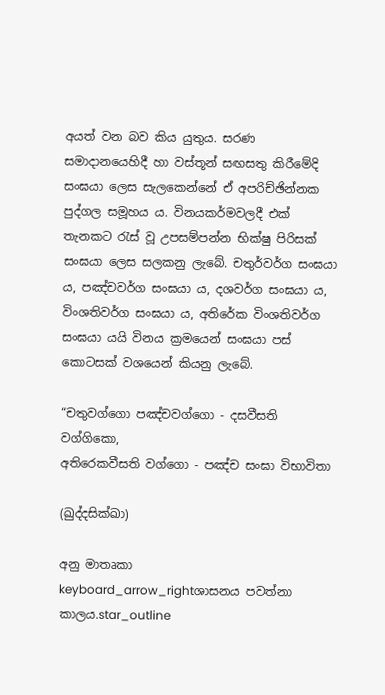අයත් වන බව කිය යුතුය. සරණ සමාදානයෙහිදී හා වස්තූන් සඟසතු කිරීමේදි සංඝයා ලෙස සැලකෙන්නේ ඒ අපරිච්ඡින්නක පුද්ගල සමූහය ය. විනයකර්මවලදී එක් තැනකට රැස් වූ උපසම්පන්න භික්ෂු පිරිසක් සංඝයා ලෙස සලකනු ලැබේ. චතුර්වර්ග සංඝයා ය, පඤ්චවර්ග සංඝයා ය, දශවර්ග සංඝයා ය, විංශතිවර්ග සංඝයා ය, අතිරේක විංශතිවර්ග සංඝයා යයි විනය ක්‍රමයෙන් සංඝයා පස් කොටසක් වශයෙන් කියනු ලැබේ.

“චතුවග්ගො පඤ්චවග්ගො - දසවීසති වග්ගිකො,
අතිරෙකවීසති වග්ගො - පඤ්ච සංඝා විභාවිතා

(ඛුද්දසික්ඛා)

අනු මාතෘකා
keyboard_arrow_rightශාසනය පවත්නා කාලය.star_outline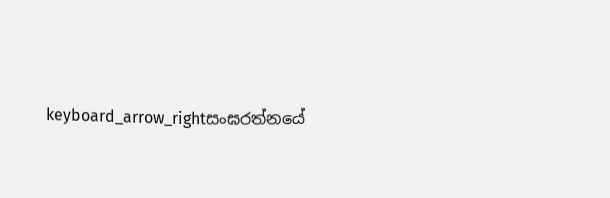keyboard_arrow_rightසංඝරත්නයේ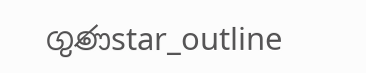ගුණstar_outline